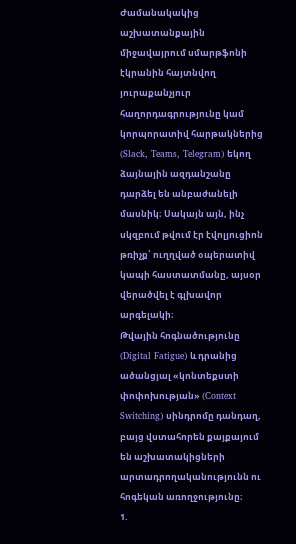Ժամանակակից աշխատանքային միջավայրում սմարթֆոնի էկրանին հայտնվող յուրաքանչյուր հաղորդագրությունը կամ կորպորատիվ հարթակներից (Slack, Teams, Telegram) եկող ձայնային ազդանշանը դարձել են անբաժանելի մասնիկ։ Սակայն այն, ինչ սկզբում թվում էր էվոլյուցիոն թռիչք՝ ուղղված օպերատիվ կապի հաստատմանը, այսօր վերածվել է գլխավոր արգելակի։
Թվային հոգնածությունը (Digital Fatigue) և դրանից ածանցյալ «կոնտեքստի փոփոխության» (Context Switching) սինդրոմը դանդաղ, բայց վստահորեն քայքայում են աշխատակիցների արտադրողականությունն ու հոգեկան առողջությունը։
1.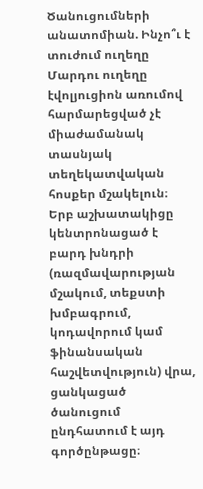Ծանուցումների անատոմիան. Ինչո՞ւ է տուժում ուղեղը
Մարդու ուղեղը էվոլյուցիոն առումով հարմարեցված չէ միաժամանակ տասնյակ տեղեկատվական հոսքեր մշակելուն։ Երբ աշխատակիցը կենտրոնացած է բարդ խնդրի (ռազմավարության մշակում, տեքստի խմբագրում, կոդավորում կամ ֆինանսական հաշվետվություն) վրա, ցանկացած ծանուցում ընդհատում է այդ գործընթացը։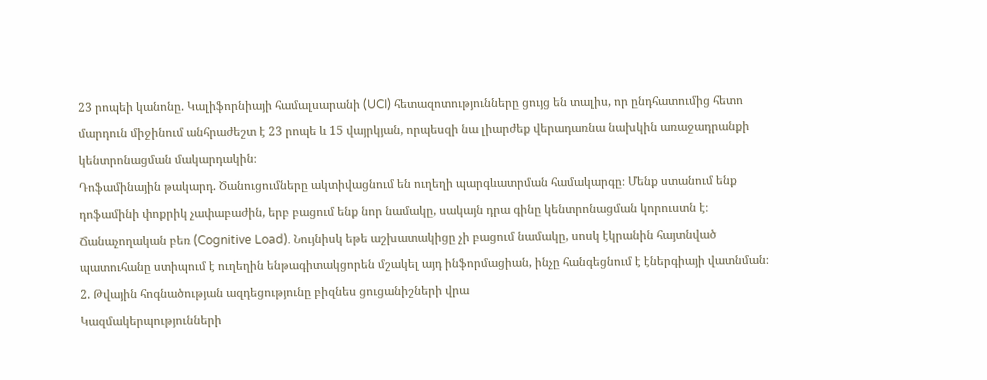23 րոպեի կանոնը. Կալիֆորնիայի համալսարանի (UCI) հետազոտությունները ցույց են տալիս, որ ընդհատումից հետո մարդուն միջինում անհրաժեշտ է 23 րոպե և 15 վայրկյան, որպեսզի նա լիարժեք վերադառնա նախկին առաջադրանքի կենտրոնացման մակարդակին։
Դոֆամինային թակարդ. Ծանուցումները ակտիվացնում են ուղեղի պարգևատրման համակարգը։ Մենք ստանում ենք դոֆամինի փոքրիկ չափաբաժին, երբ բացում ենք նոր նամակը, սակայն դրա գինը կենտրոնացման կորուստն է։
Ճանաչողական բեռ (Cognitive Load). Նույնիսկ եթե աշխատակիցը չի բացում նամակը, սոսկ էկրանին հայտնված պատուհանը ստիպում է ուղեղին ենթագիտակցորեն մշակել այդ ինֆորմացիան, ինչը հանգեցնում է էներգիայի վատնման։
2. Թվային հոգնածության ազդեցությունը բիզնես ցուցանիշների վրա
Կազմակերպությունների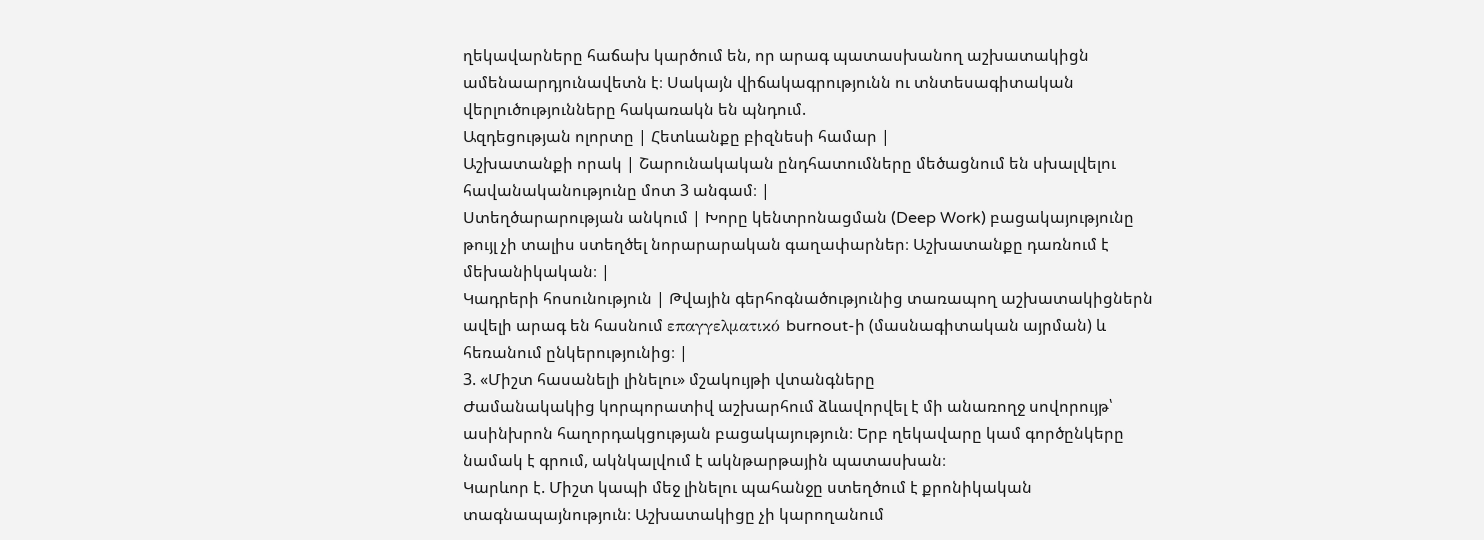ղեկավարները հաճախ կարծում են, որ արագ պատասխանող աշխատակիցն ամենաարդյունավետն է։ Սակայն վիճակագրությունն ու տնտեսագիտական վերլուծությունները հակառակն են պնդում.
Ազդեցության ոլորտը | Հետևանքը բիզնեսի համար |
Աշխատանքի որակ | Շարունակական ընդհատումները մեծացնում են սխալվելու հավանականությունը մոտ 3 անգամ։ |
Ստեղծարարության անկում | Խորը կենտրոնացման (Deep Work) բացակայությունը թույլ չի տալիս ստեղծել նորարարական գաղափարներ։ Աշխատանքը դառնում է մեխանիկական։ |
Կադրերի հոսունություն | Թվային գերհոգնածությունից տառապող աշխատակիցներն ավելի արագ են հասնում επαγγελματικό burnout-ի (մասնագիտական այրման) և հեռանում ընկերությունից։ |
3. «Միշտ հասանելի լինելու» մշակույթի վտանգները
Ժամանակակից կորպորատիվ աշխարհում ձևավորվել է մի անառողջ սովորույթ՝ ասինխրոն հաղորդակցության բացակայություն։ Երբ ղեկավարը կամ գործընկերը նամակ է գրում, ակնկալվում է ակնթարթային պատասխան։
Կարևոր է. Միշտ կապի մեջ լինելու պահանջը ստեղծում է քրոնիկական տագնապայնություն։ Աշխատակիցը չի կարողանում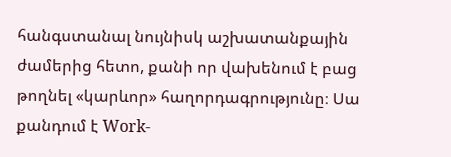հանգստանալ նույնիսկ աշխատանքային ժամերից հետո, քանի որ վախենում է բաց թողնել «կարևոր» հաղորդագրությունը։ Սա քանդում է Work-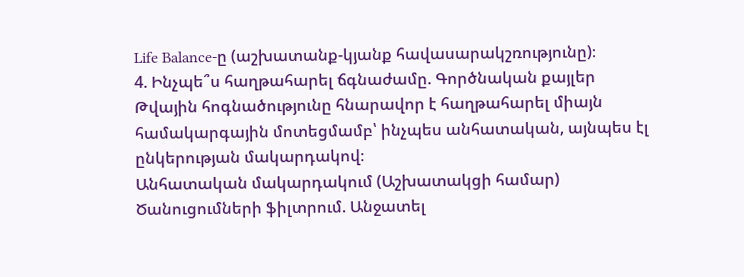Life Balance-ը (աշխատանք-կյանք հավասարակշռությունը)։
4. Ինչպե՞ս հաղթահարել ճգնաժամը. Գործնական քայլեր
Թվային հոգնածությունը հնարավոր է հաղթահարել միայն համակարգային մոտեցմամբ՝ ինչպես անհատական, այնպես էլ ընկերության մակարդակով։
Անհատական մակարդակում (Աշխատակցի համար)
Ծանուցումների ֆիլտրում. Անջատել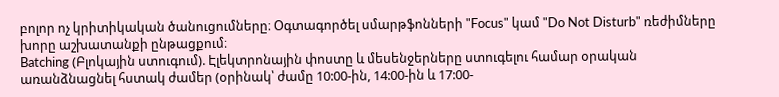բոլոր ոչ կրիտիկական ծանուցումները։ Օգտագործել սմարթֆոնների "Focus" կամ "Do Not Disturb" ռեժիմները խորը աշխատանքի ընթացքում։
Batching (Բլոկային ստուգում). Էլեկտրոնային փոստը և մեսենջերները ստուգելու համար օրական առանձնացնել հստակ ժամեր (օրինակ՝ ժամը 10:00-ին, 14:00-ին և 17:00-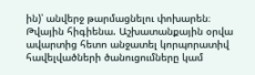ին)՝ անվերջ թարմացնելու փոխարեն։
Թվային հիգիենա. Աշխատանքային օրվա ավարտից հետո անջատել կորպորատիվ հավելվածների ծանուցումները կամ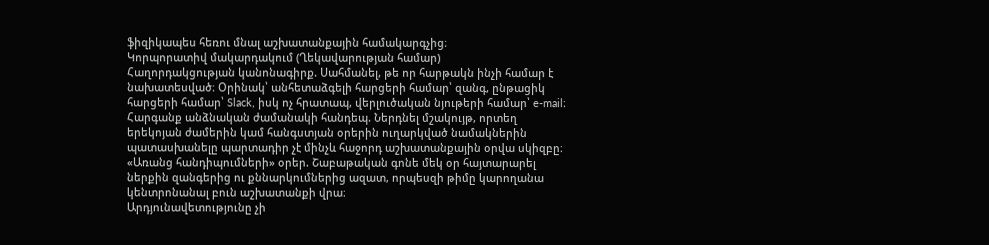ֆիզիկապես հեռու մնալ աշխատանքային համակարգչից։
Կորպորատիվ մակարդակում (Ղեկավարության համար)
Հաղորդակցության կանոնագիրք. Սահմանել, թե որ հարթակն ինչի համար է նախատեսված։ Օրինակ՝ անհետաձգելի հարցերի համար՝ զանգ, ընթացիկ հարցերի համար՝ Slack, իսկ ոչ հրատապ, վերլուծական նյութերի համար՝ e-mail։
Հարգանք անձնական ժամանակի հանդեպ. Ներդնել մշակույթ, որտեղ երեկոյան ժամերին կամ հանգստյան օրերին ուղարկված նամակներին պատասխանելը պարտադիր չէ մինչև հաջորդ աշխատանքային օրվա սկիզբը։
«Առանց հանդիպումների» օրեր. Շաբաթական գոնե մեկ օր հայտարարել ներքին զանգերից ու քննարկումներից ազատ, որպեսզի թիմը կարողանա կենտրոնանալ բուն աշխատանքի վրա։
Արդյունավետությունը չի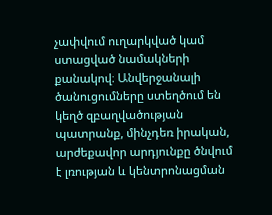չափվում ուղարկված կամ ստացված նամակների քանակով։ Անվերջանալի ծանուցումները ստեղծում են կեղծ զբաղվածության պատրանք, մինչդեռ իրական, արժեքավոր արդյունքը ծնվում է լռության և կենտրոնացման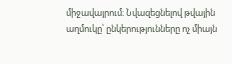միջավայրում։ Նվազեցնելով թվային աղմուկը՝ ընկերությունները ոչ միայն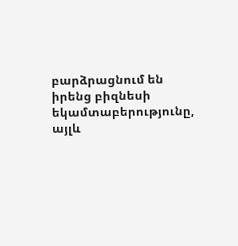բարձրացնում են իրենց բիզնեսի եկամտաբերությունը, այլև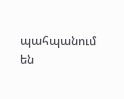պահպանում են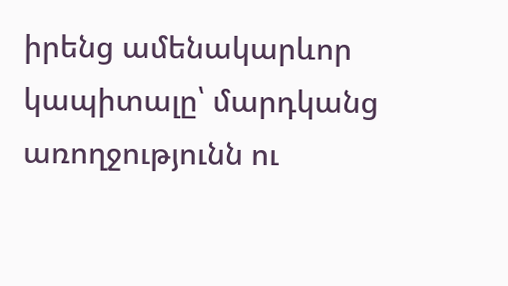իրենց ամենակարևոր կապիտալը՝ մարդկանց առողջությունն ու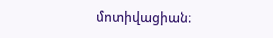մոտիվացիան։